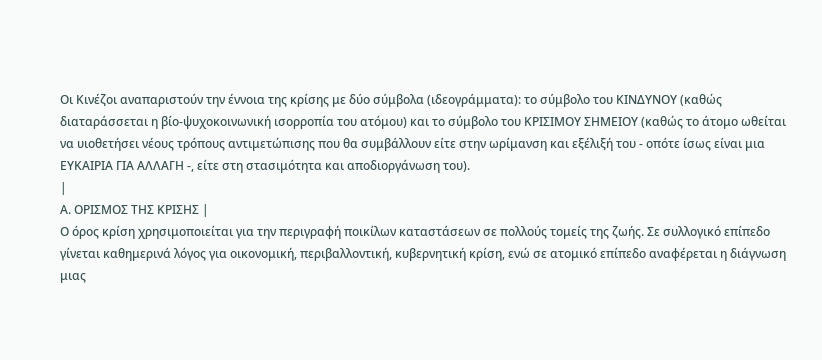Οι Κινέζοι αναπαριστούν την έννοια της κρίσης με δύο σύμβολα (ιδεογράμματα): το σύμβολο του ΚΙΝΔΥΝΟΥ (καθώς διαταράσσεται η βίο-ψυχοκοινωνική ισορροπία του ατόμου) και το σύμβολο του ΚΡΙΣΙΜΟΥ ΣΗΜΕΙΟΥ (καθώς το άτομο ωθείται να υιοθετήσει νέους τρόπους αντιμετώπισης που θα συμβάλλουν είτε στην ωρίμανση και εξέλιξή του - οπότε ίσως είναι μια ΕΥΚΑΙΡΙΑ ΓΙΑ ΑΛΛΑΓΗ -, είτε στη στασιμότητα και αποδιοργάνωση του).
|
Α. ΟΡΙΣΜΟΣ ΤΗΣ ΚΡΙΣΗΣ |
Ο όρος κρίση χρησιμοποιείται για την περιγραφή ποικίλων καταστάσεων σε πολλούς τομείς της ζωής. Σε συλλογικό επίπεδο γίνεται καθημερινά λόγος για οικονομική, περιβαλλοντική, κυβερνητική κρίση, ενώ σε ατομικό επίπεδο αναφέρεται η διάγνωση μιας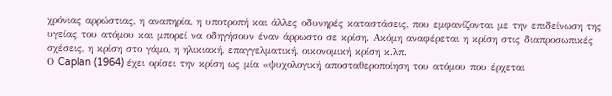χρόνιας αρρώστιας, η αναπηρία, η υποτροπή και άλλες οδυνηρές καταστάσεις, που εμφανίζονται με την επιδείνωση της υγείας του ατόμου και μπορεί να οδηγήσουν έναν άρρωστο σε κρίση. Ακόμη αναφέρεται η κρίση στις διαπροσωπικές σχέσεις, η κρίση στο γάμο, η ηλικιακή, επαγγελματική, οικονομική κρίση κ.λπ.
Ο Caplan (1964) έχει ορίσει την κρίση ως μία «ψυχολογική αποσταθεροποίηση του ατόμου που έρχεται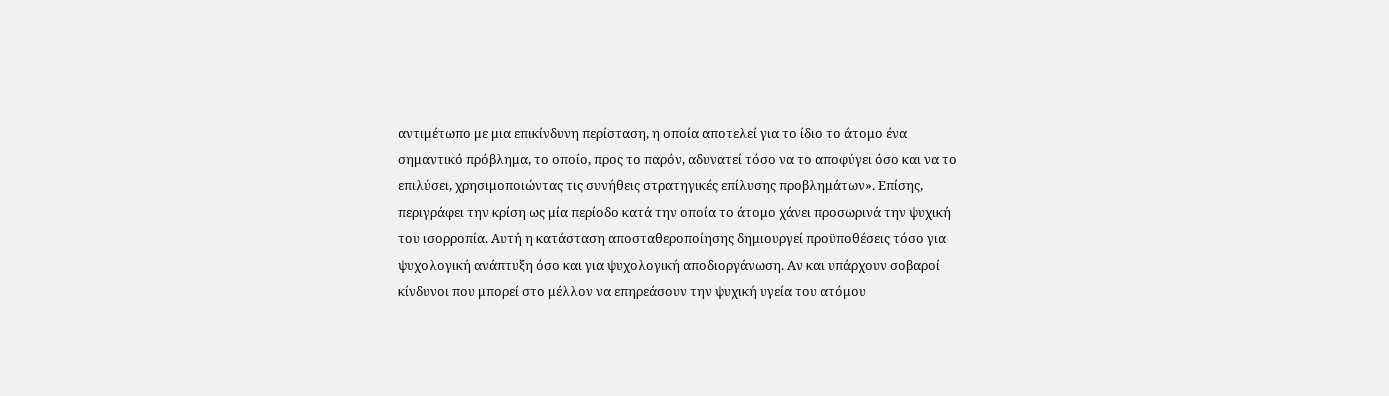αντιμέτωπο με μια επικίνδυνη περίσταση, η οποία αποτελεί για το ίδιο το άτομο ένα σημαντικό πρόβλημα, το οποίο, προς το παρόν, αδυνατεί τόσο να το αποφύγει όσο και να το επιλύσει, χρησιμοποιώντας τις συνήθεις στρατηγικές επίλυσης προβλημάτων». Επίσης, περιγράφει την κρίση ως μία περίοδο κατά την οποία το άτομο χάνει προσωρινά την ψυχική του ισορροπία. Αυτή η κατάσταση αποσταθεροποίησης δημιουργεί προϋποθέσεις τόσο για ψυχολογική ανάπτυξη όσο και για ψυχολογική αποδιοργάνωση. Αν και υπάρχουν σοβαροί κίνδυνοι που μπορεί στο μέλλον να επηρεάσουν την ψυχική υγεία του ατόμου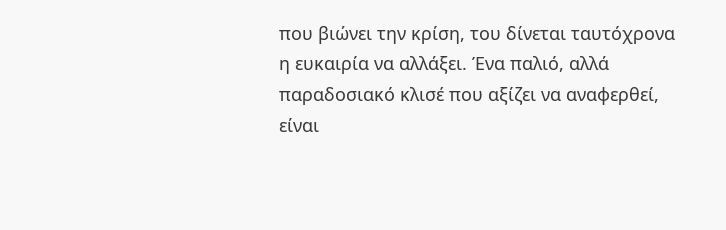που βιώνει την κρίση, του δίνεται ταυτόχρονα η ευκαιρία να αλλάξει. Ένα παλιό, αλλά παραδοσιακό κλισέ που αξίζει να αναφερθεί, είναι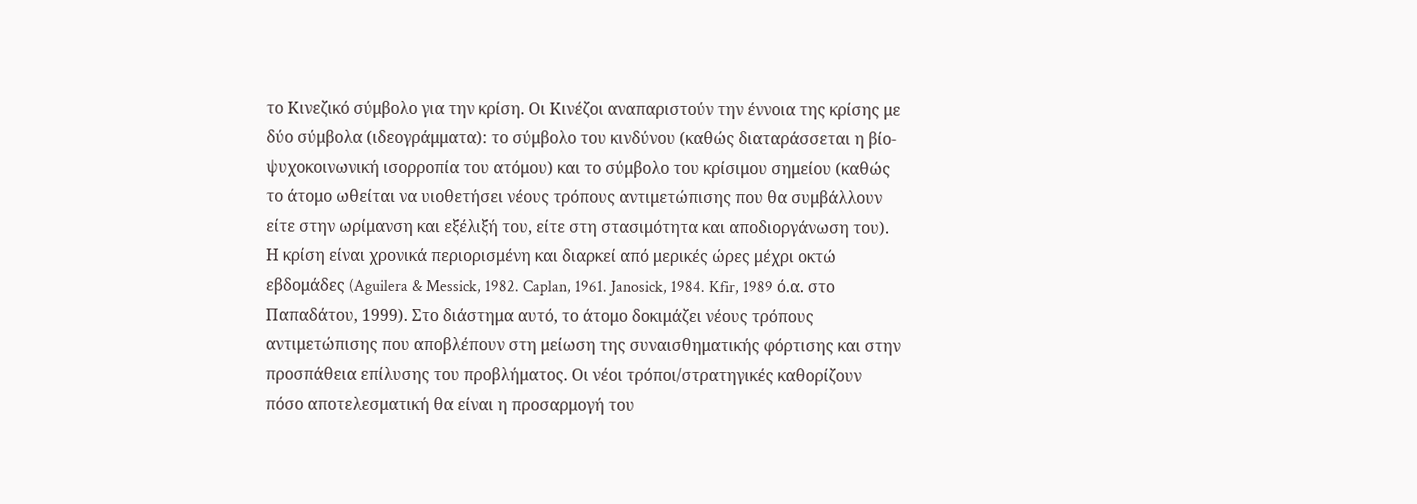το Κινεζικό σύμβολο για την κρίση. Οι Κινέζοι αναπαριστούν την έννοια της κρίσης με δύο σύμβολα (ιδεογράμματα): το σύμβολο του κινδύνου (καθώς διαταράσσεται η βίο-ψυχοκοινωνική ισορροπία του ατόμου) και το σύμβολο του κρίσιμου σημείου (καθώς το άτομο ωθείται να υιοθετήσει νέους τρόπους αντιμετώπισης που θα συμβάλλουν είτε στην ωρίμανση και εξέλιξή του, είτε στη στασιμότητα και αποδιοργάνωση του). Η κρίση είναι χρονικά περιορισμένη και διαρκεί από μερικές ώρες μέχρι οκτώ εβδομάδες (Aguilera & Messick, 1982. Caplan, 1961. Janosick, 1984. Kfir, 1989 ό.α. στο Παπαδάτου, 1999). Στο διάστημα αυτό, το άτομο δοκιμάζει νέους τρόπους αντιμετώπισης που αποβλέπουν στη μείωση της συναισθηματικής φόρτισης και στην προσπάθεια επίλυσης του προβλήματος. Οι νέοι τρόποι/στρατηγικές καθορίζουν πόσο αποτελεσματική θα είναι η προσαρμογή του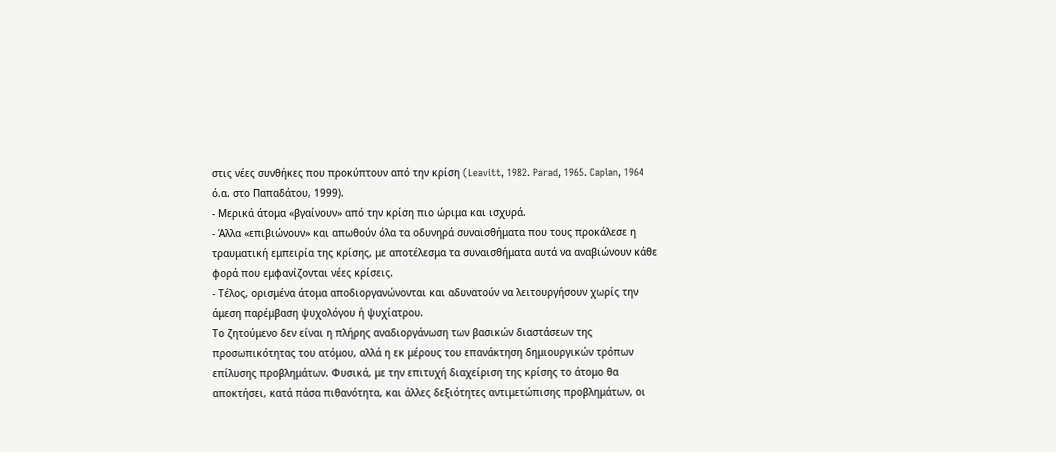στις νέες συνθήκες που προκύπτουν από την κρίση (Leavitt, 1982. Parad, 1965. Caplan, 1964 ό.α. στο Παπαδάτου, 1999).
- Μερικά άτομα «βγαίνουν» από την κρίση πιο ώριμα και ισχυρά.
- Άλλα «επιβιώνουν» και απωθούν όλα τα οδυνηρά συναισθήματα που τους προκάλεσε η τραυματική εμπειρία της κρίσης, με αποτέλεσμα τα συναισθήματα αυτά να αναβιώνουν κάθε φορά που εμφανίζονται νέες κρίσεις.
- Τέλος, ορισμένα άτομα αποδιοργανώνονται και αδυνατούν να λειτουργήσουν χωρίς την άμεση παρέμβαση ψυχολόγου ή ψυχίατρου.
Το ζητούμενο δεν είναι η πλήρης αναδιοργάνωση των βασικών διαστάσεων της προσωπικότητας του ατόμου, αλλά η εκ μέρους του επανάκτηση δημιουργικών τρόπων επίλυσης προβλημάτων. Φυσικά, με την επιτυχή διαχείριση της κρίσης το άτομο θα αποκτήσει, κατά πάσα πιθανότητα, και άλλες δεξιότητες αντιμετώπισης προβλημάτων, οι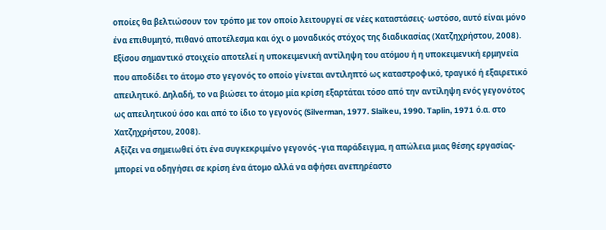οποίες θα βελτιώσουν τον τρόπο με τον οποίο λειτουργεί σε νέες καταστάσεις· ωστόσο, αυτό είναι μόνο ένα επιθυμητό, πιθανό αποτέλεσμα και όχι ο μοναδικός στόχος της διαδικασίας (Χατζηχρήστου, 2008).
Εξίσου σημαντικό στοιχείο αποτελεί η υποκειμενική αντίληψη του ατόμου ή η υποκειμενική ερμηνεία που αποδίδει το άτομο στο γεγονός το οποίο γίνεται αντιληπτό ως καταστροφικό, τραγικό ή εξαιρετικό απειλητικό. Δηλαδή, το να βιώσει το άτομο μία κρίση εξαρτάται τόσο από την αντίληψη ενός γεγονότος ως απειλητικού όσο και από το ίδιο το γεγονός (Silverman, 1977. Slaikeu, 1990. Taplin, 1971 ό.α. στο Χατζηχρήστου, 2008).
Αξίζει να σημειωθεί ότι ένα συγκεκριμένο γεγονός -για παράδειγμα, η απώλεια μιας θέσης εργασίας- μπορεί να οδηγήσει σε κρίση ένα άτομο αλλά να αφήσει ανεπηρέαστο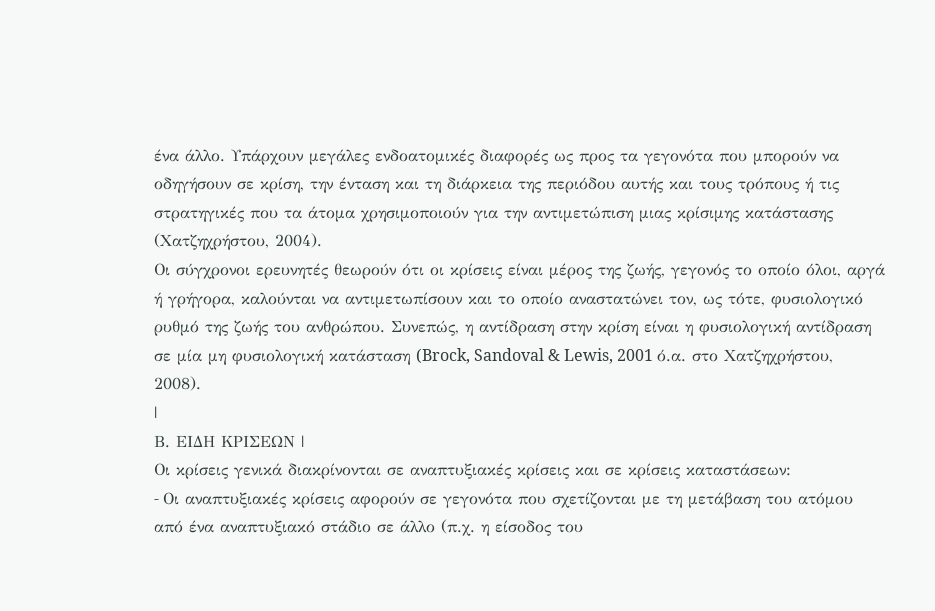ένα άλλο. Υπάρχουν μεγάλες ενδοατομικές διαφορές ως προς τα γεγονότα που μπορούν να οδηγήσουν σε κρίση, την ένταση και τη διάρκεια της περιόδου αυτής και τους τρόπους ή τις στρατηγικές που τα άτομα χρησιμοποιούν για την αντιμετώπιση μιας κρίσιμης κατάστασης (Χατζηχρήστου, 2004).
Οι σύγχρονοι ερευνητές θεωρούν ότι οι κρίσεις είναι μέρος της ζωής, γεγονός το οποίο όλοι, αργά ή γρήγορα, καλούνται να αντιμετωπίσουν και το οποίο αναστατώνει τον, ως τότε, φυσιολογικό ρυθμό της ζωής του ανθρώπου. Συνεπώς, η αντίδραση στην κρίση είναι η φυσιολογική αντίδραση σε μία μη φυσιολογική κατάσταση (Brock, Sandoval & Lewis, 2001 ό.α. στο Χατζηχρήστου, 2008).
|
Β. ΕΙΔΗ ΚΡΙΣΕΩΝ |
Οι κρίσεις γενικά διακρίνονται σε αναπτυξιακές κρίσεις και σε κρίσεις καταστάσεων:
- Oι αναπτυξιακές κρίσεις αφορούν σε γεγονότα που σχετίζονται με τη μετάβαση του ατόμου από ένα αναπτυξιακό στάδιο σε άλλο (π.χ. η είσοδος του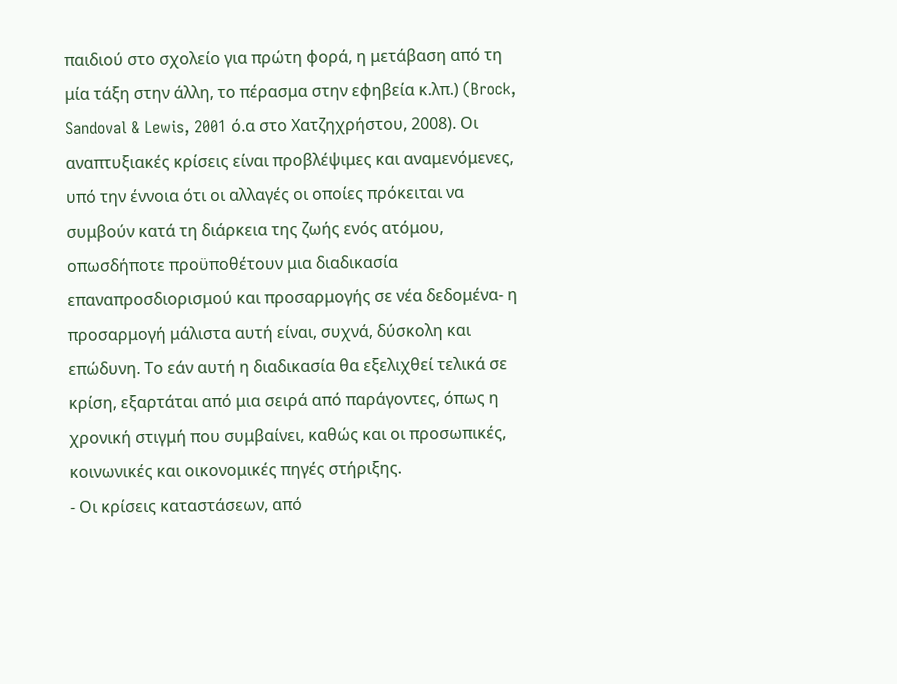παιδιού στο σχολείο για πρώτη φορά, η μετάβαση από τη μία τάξη στην άλλη, το πέρασμα στην εφηβεία κ.λπ.) (Brock, Sandoval & Lewis, 2001 ό.α στο Χατζηχρήστου, 2008). Οι αναπτυξιακές κρίσεις είναι προβλέψιμες και αναμενόμενες, υπό την έννοια ότι οι αλλαγές οι οποίες πρόκειται να συμβούν κατά τη διάρκεια της ζωής ενός ατόμου, οπωσδήποτε προϋποθέτουν μια διαδικασία επαναπροσδιορισμού και προσαρμογής σε νέα δεδομένα- η προσαρμογή μάλιστα αυτή είναι, συχνά, δύσκολη και επώδυνη. Το εάν αυτή η διαδικασία θα εξελιχθεί τελικά σε κρίση, εξαρτάται από μια σειρά από παράγοντες, όπως η χρονική στιγμή που συμβαίνει, καθώς και οι προσωπικές, κοινωνικές και οικονομικές πηγές στήριξης.
- Οι κρίσεις καταστάσεων, από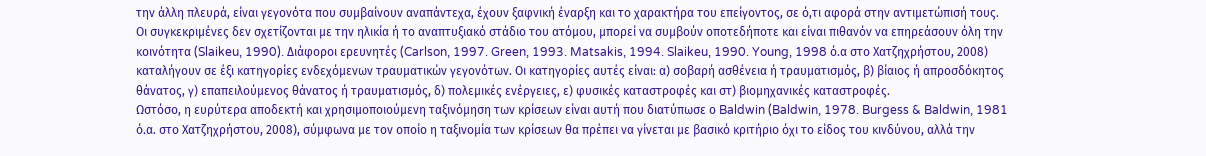την άλλη πλευρά, είναι γεγονότα που συμβαίνουν αναπάντεχα, έχουν ξαφνική έναρξη και το χαρακτήρα του επείγοντος, σε ό,τι αφορά στην αντιμετώπισή τους. Οι συγκεκριμένες δεν σχετίζονται με την ηλικία ή το αναπτυξιακό στάδιο του ατόμου, μπορεί να συμβούν οποτεδήποτε και είναι πιθανόν να επηρεάσουν όλη την κοινότητα (Slaikeu, 1990). Διάφοροι ερευνητές (Carlson, 1997. Green, 1993. Matsakis, 1994. Slaikeu, 1990. Young, 1998 ό.α στο Χατζηχρήστου, 2008) καταλήγουν σε έξι κατηγορίες ενδεχόμενων τραυματικών γεγονότων. Οι κατηγορίες αυτές είναι: α) σοβαρή ασθένεια ή τραυματισμός, β) βίαιος ή απροσδόκητος θάνατος, γ) επαπειλούμενος θάνατος ή τραυματισμός, δ) πολεμικές ενέργειες, ε) φυσικές καταστροφές και στ) βιομηχανικές καταστροφές.
Ωστόσο, η ευρύτερα αποδεκτή και χρησιμοποιούμενη ταξινόμηση των κρίσεων είναι αυτή που διατύπωσε ο Baldwin (Baldwin, 1978. Burgess & Baldwin, 1981 ό.α. στο Χατζηχρήστου, 2008), σύμφωνα με τον οποίο η ταξινομία των κρίσεων θα πρέπει να γίνεται με βασικό κριτήριο όχι το είδος του κινδύνου, αλλά την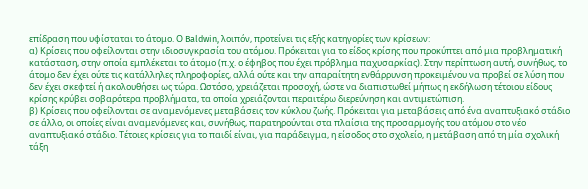επίδραση που υφίσταται το άτομο. Ο Baldwin, λοιπόν, προτείνει τις εξής κατηγορίες των κρίσεων:
α) Κρίσεις που οφείλονται στην ιδιοσυγκρασία του ατόμου. Πρόκειται για το είδος κρίσης που προκύπτει από μια προβληματική κατάσταση, στην οποία εμπλέκεται το άτομο (π.χ. ο έφηβος που έχει πρόβλημα παχυσαρκίας). Στην περίπτωση αυτή, συνήθως, το άτομο δεν έχει ούτε τις κατάλληλες πληροφορίες, αλλά ούτε και την απαραίτητη ενθάρρυνση προκειμένου να προβεί σε λύση που δεν έχει σκεφτεί ή ακολουθήσει ως τώρα. Ωστόσο, χρειάζεται προσοχή, ώστε να διαπιστωθεί μήπως η εκδήλωση τέτοιου είδους κρίσης κρύβει σοβαρότερα προβλήματα, τα οποία χρειάζονται περαιτέρω διερεύνηση και αντιμετώπιση.
β) Κρίσεις που οφείλονται σε αναμενόμενες μεταβάσεις τον κύκλου ζωής. Πρόκειται για μεταβάσεις από ένα αναπτυξιακό στάδιο σε άλλο, οι οποίες είναι αναμενόμενες και, συνήθως, παρατηρούνται στα πλαίσια της προσαρμογής του ατόμου στο νέο αναπτυξιακό στάδιο. Τέτοιες κρίσεις για το παιδί είναι, για παράδειγμα, η είσοδος στο σχολείο, η μετάβαση από τη μία σχολική τάξη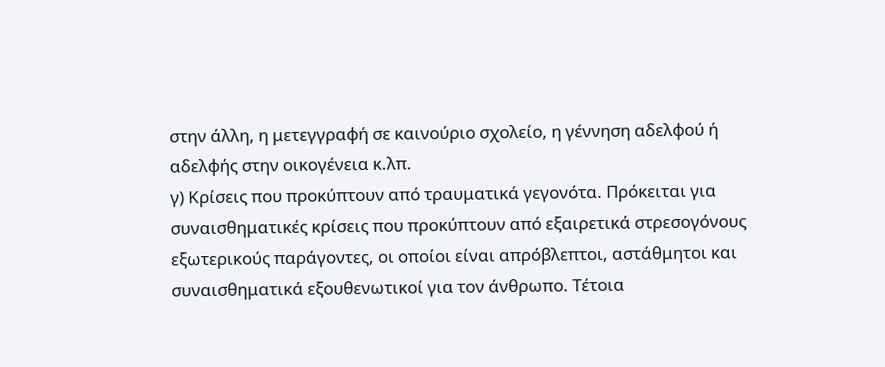στην άλλη, η μετεγγραφή σε καινούριο σχολείο, η γέννηση αδελφού ή αδελφής στην οικογένεια κ.λπ.
γ) Κρίσεις που προκύπτουν από τραυματικά γεγονότα. Πρόκειται για συναισθηματικές κρίσεις που προκύπτουν από εξαιρετικά στρεσογόνους εξωτερικούς παράγοντες, οι οποίοι είναι απρόβλεπτοι, αστάθμητοι και συναισθηματικά εξουθενωτικοί για τον άνθρωπο. Τέτοια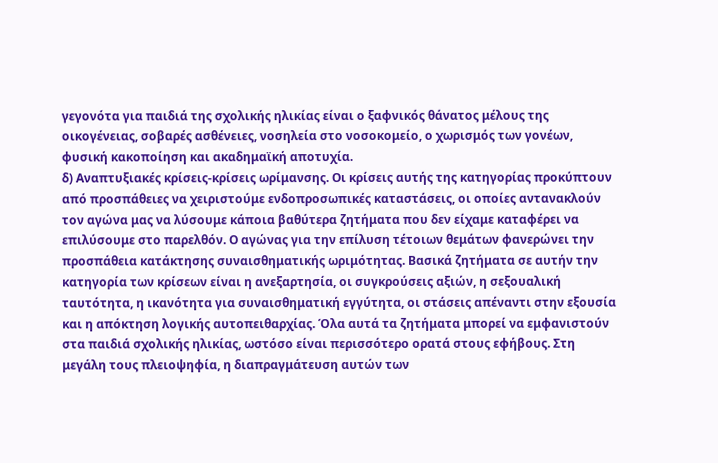γεγονότα για παιδιά της σχολικής ηλικίας είναι ο ξαφνικός θάνατος μέλους της οικογένειας, σοβαρές ασθένειες, νοσηλεία στο νοσοκομείο, ο χωρισμός των γονέων, φυσική κακοποίηση και ακαδημαϊκή αποτυχία.
δ) Αναπτυξιακές κρίσεις-κρίσεις ωρίμανσης. Οι κρίσεις αυτής της κατηγορίας προκύπτουν από προσπάθειες να χειριστούμε ενδοπροσωπικές καταστάσεις, οι οποίες αντανακλούν τον αγώνα μας να λύσουμε κάποια βαθύτερα ζητήματα που δεν είχαμε καταφέρει να επιλύσουμε στο παρελθόν. Ο αγώνας για την επίλυση τέτοιων θεμάτων φανερώνει την προσπάθεια κατάκτησης συναισθηματικής ωριμότητας. Βασικά ζητήματα σε αυτήν την κατηγορία των κρίσεων είναι η ανεξαρτησία, οι συγκρούσεις αξιών, η σεξουαλική ταυτότητα, η ικανότητα για συναισθηματική εγγύτητα, οι στάσεις απέναντι στην εξουσία και η απόκτηση λογικής αυτοπειθαρχίας. Όλα αυτά τα ζητήματα μπορεί να εμφανιστούν στα παιδιά σχολικής ηλικίας, ωστόσο είναι περισσότερο ορατά στους εφήβους. Στη μεγάλη τους πλειοψηφία, η διαπραγμάτευση αυτών των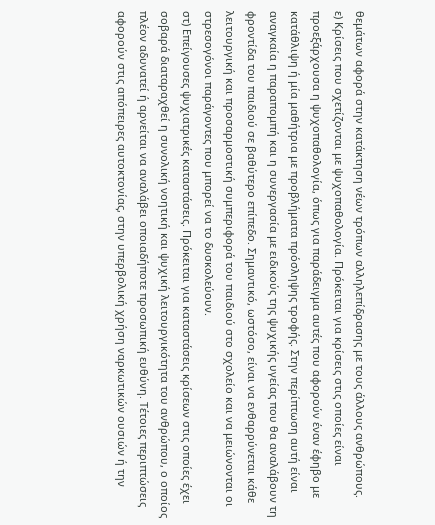θεμάτων αφορά στην κατάκτηση νέων τρόπων αλληλεπίδρασης με τους άλλους ανθρώπους.
ε) Κρίσεις που σχετίζονται με ψυχοπαθολογία. Πρόκειται για κρίσεις στις οποίες είναι προεξάρχουσα η ψυχοπαθολογία, όπως για παράδειγμα αυτές που αφορούν έναν έφηβο με κατάθλιψη ή μία μαθήτρια με προβλήματα πρόσληψης τροφής. Στην περίπτωση αυτή είναι αναγκαία η παραπομπή και η συνεργασία με ειδικούς της ψυχικής υγείας που θα αναλάβουν τη φροντίδα του παιδιού σε βαθύτερο επίπεδο. Σημαντικό, ωστόσο, είναι να ενθαρρύνεται κάθε λειτουργική και προσαρμοστική συμπεριφορά του παιδιού στο σχολείο και να μειώνονται οι στρεσογόνοι παράγοντες που μπορεί να το δυσκολεύουν.
στ) Επείγουσες ψυχιατρικές καταστάσεις. Πρόκειται για καταστάσεις κρίσεων στις οποίες έχει σοβαρά διαταραχθεί η συνολική νοητική και ψυχική λειτουργικότητα του ανθρώπου, ο οποίος πλέον αδυνατεί ή αρνείται να αναλάβει οποιαδήποτε προσωπική ευθύνη. Τέτοιες περιπτώσεις αφορούν στις απόπειρες αυτοκτονίας, στην υπερβολική χρήση ναρκωτικών ουσιών ή την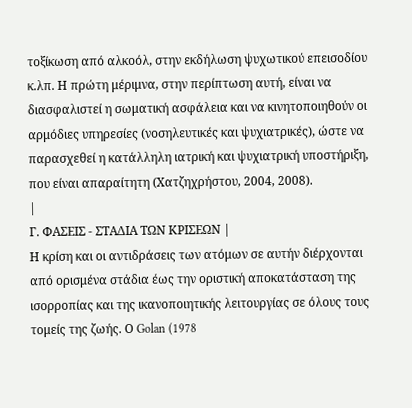τοξίκωση από αλκοόλ, στην εκδήλωση ψυχωτικού επεισοδίου κ.λπ. Η πρώτη μέριμνα, στην περίπτωση αυτή, είναι να διασφαλιστεί η σωματική ασφάλεια και να κινητοποιηθούν οι αρμόδιες υπηρεσίες (νοσηλευτικές και ψυχιατρικές), ώστε να παρασχεθεί η κατάλληλη ιατρική και ψυχιατρική υποστήριξη, που είναι απαραίτητη (Χατζηχρήστου, 2004, 2008).
|
Γ. ΦΑΣΕΙΣ - ΣΤΑΔΙΑ ΤΩΝ ΚΡΙΣΕΩΝ |
Η κρίση και οι αντιδράσεις των ατόμων σε αυτήν διέρχονται από ορισμένα στάδια έως την οριστική αποκατάσταση της ισορροπίας και της ικανοποιητικής λειτουργίας σε όλους τους τομείς της ζωής. Ο Golan (1978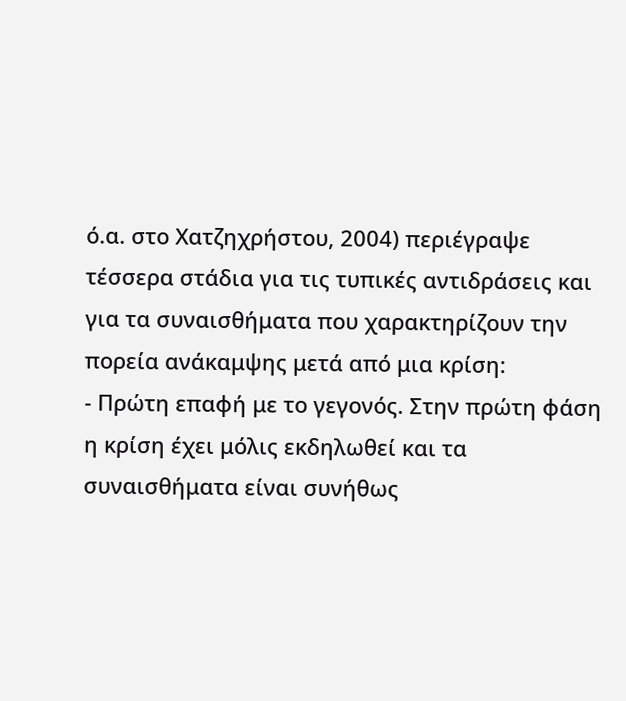ό.α. στο Χατζηχρήστου, 2004) περιέγραψε τέσσερα στάδια για τις τυπικές αντιδράσεις και για τα συναισθήματα που χαρακτηρίζουν την πορεία ανάκαμψης μετά από μια κρίση:
- Πρώτη επαφή με το γεγονός. Στην πρώτη φάση η κρίση έχει μόλις εκδηλωθεί και τα συναισθήματα είναι συνήθως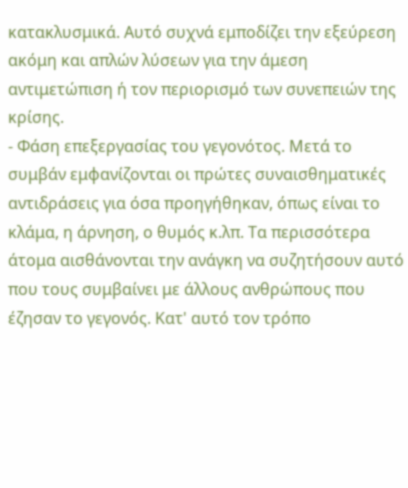κατακλυσμικά. Αυτό συχνά εμποδίζει την εξεύρεση ακόμη και απλών λύσεων για την άμεση αντιμετώπιση ή τον περιορισμό των συνεπειών της κρίσης.
- Φάση επεξεργασίας του γεγονότος. Μετά το συμβάν εμφανίζονται οι πρώτες συναισθηματικές αντιδράσεις για όσα προηγήθηκαν, όπως είναι το κλάμα, η άρνηση, ο θυμός κ.λπ. Τα περισσότερα άτομα αισθάνονται την ανάγκη να συζητήσουν αυτό που τους συμβαίνει με άλλους ανθρώπους που έζησαν το γεγονός. Κατ' αυτό τον τρόπο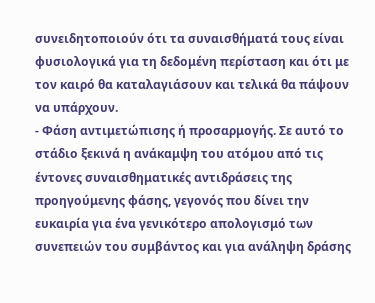συνειδητοποιούν ότι τα συναισθήματά τους είναι φυσιολογικά για τη δεδομένη περίσταση και ότι με τον καιρό θα καταλαγιάσουν και τελικά θα πάψουν να υπάρχουν.
- Φάση αντιμετώπισης ή προσαρμογής. Σε αυτό το στάδιο ξεκινά η ανάκαμψη του ατόμου από τις έντονες συναισθηματικές αντιδράσεις της προηγούμενης φάσης, γεγονός που δίνει την ευκαιρία για ένα γενικότερο απολογισμό των συνεπειών του συμβάντος και για ανάληψη δράσης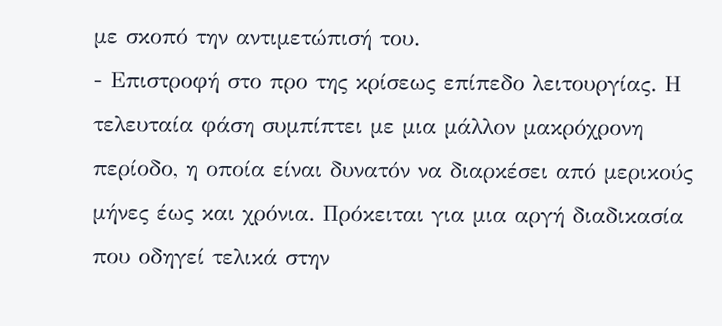με σκοπό την αντιμετώπισή του.
- Επιστροφή στο προ της κρίσεως επίπεδο λειτουργίας. Η τελευταία φάση συμπίπτει με μια μάλλον μακρόχρονη περίοδο, η οποία είναι δυνατόν να διαρκέσει από μερικούς μήνες έως και χρόνια. Πρόκειται για μια αργή διαδικασία που οδηγεί τελικά στην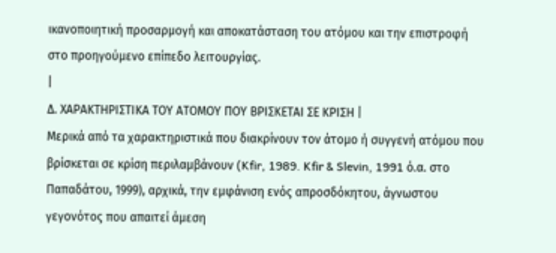ικανοποιητική προσαρμογή και αποκατάσταση του ατόμου και την επιστροφή στο προηγούμενο επίπεδο λειτουργίας.
|
Δ. ΧΑΡΑΚΤΗΡΙΣΤΙΚΑ ΤΟΥ ΑΤΟΜΟΥ ΠΟΥ ΒΡΙΣΚΕΤΑΙ ΣΕ ΚΡΙΣΗ |
Μερικά από τα χαρακτηριστικά που διακρίνουν τον άτομο ή συγγενή ατόμου που βρίσκεται σε κρίση περιλαμβάνουν (Kfir, 1989. Kfir & Slevin, 1991 ό.α. στο Παπαδάτου, 1999), αρχικά, την εμφάνιση ενός απροσδόκητου, άγνωστου γεγονότος που απαιτεί άμεση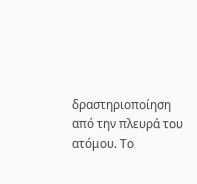δραστηριοποίηση από την πλευρά του ατόμου. Το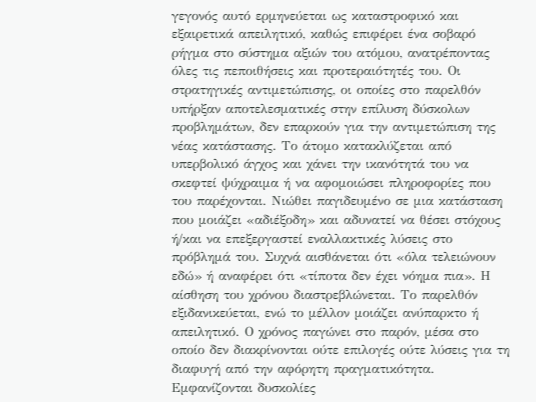γεγονός αυτό ερμηνεύεται ως καταστροφικό και εξαιρετικά απειλητικό, καθώς επιφέρει ένα σοβαρό ρήγμα στο σύστημα αξιών του ατόμου, ανατρέποντας όλες τις πεποιθήσεις και προτεραιότητές του. Οι στρατηγικές αντιμετώπισης, οι οποίες στο παρελθόν υπήρξαν αποτελεσματικές στην επίλυση δύσκολων προβλημάτων, δεν επαρκούν για την αντιμετώπιση της νέας κατάστασης. Το άτομο κατακλύζεται από υπερβολικό άγχος και χάνει την ικανότητά του να σκεφτεί ψύχραιμα ή να αφομοιώσει πληροφορίες που του παρέχονται. Νιώθει παγιδευμένο σε μια κατάσταση που μοιάζει «αδιέξοδη» και αδυνατεί να θέσει στόχους ή/και να επεξεργαστεί εναλλακτικές λύσεις στο πρόβλημά του. Συχνά αισθάνεται ότι «όλα τελειώνουν εδώ» ή αναφέρει ότι «τίποτα δεν έχει νόημα πια». Η αίσθηση του χρόνου διαστρεβλώνεται. Το παρελθόν εξιδανικεύεται, ενώ το μέλλον μοιάζει ανύπαρκτο ή απειλητικό. Ο χρόνος παγώνει στο παρόν, μέσα στο οποίο δεν διακρίνονται ούτε επιλογές ούτε λύσεις για τη διαφυγή από την αφόρητη πραγματικότητα. Εμφανίζονται δυσκολίες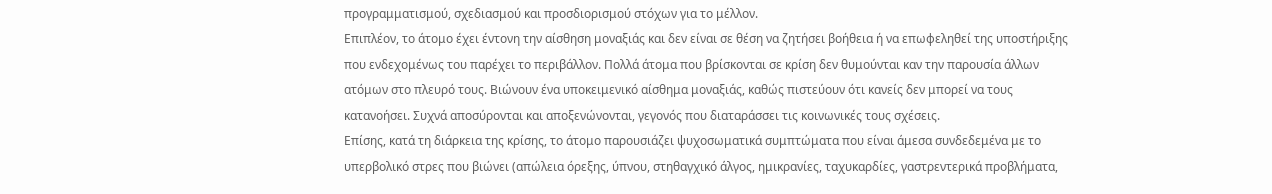προγραμματισμού, σχεδιασμού και προσδιορισμού στόχων για το μέλλον.
Επιπλέον, το άτομο έχει έντονη την αίσθηση μοναξιάς και δεν είναι σε θέση να ζητήσει βοήθεια ή να επωφεληθεί της υποστήριξης που ενδεχομένως του παρέχει το περιβάλλον. Πολλά άτομα που βρίσκονται σε κρίση δεν θυμούνται καν την παρουσία άλλων ατόμων στο πλευρό τους. Βιώνουν ένα υποκειμενικό αίσθημα μοναξιάς, καθώς πιστεύουν ότι κανείς δεν μπορεί να τους κατανοήσει. Συχνά αποσύρονται και αποξενώνονται, γεγονός που διαταράσσει τις κοινωνικές τους σχέσεις.
Επίσης, κατά τη διάρκεια της κρίσης, το άτομο παρουσιάζει ψυχοσωματικά συμπτώματα που είναι άμεσα συνδεδεμένα με το υπερβολικό στρες που βιώνει (απώλεια όρεξης, ύπνου, στηθαγχικό άλγος, ημικρανίες, ταχυκαρδίες, γαστρεντερικά προβλήματα,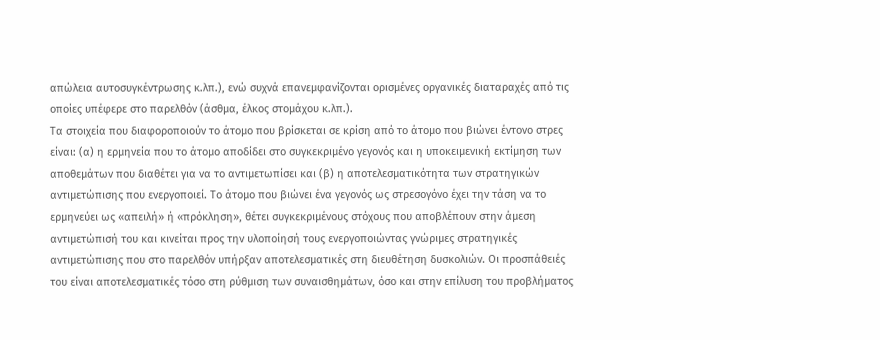απώλεια αυτοσυγκέντρωσης κ.λπ.), ενώ συχνά επανεμφανίζονται ορισμένες οργανικές διαταραχές από τις οποίες υπέφερε στο παρελθόν (άσθμα, έλκος στομάχου κ.λπ.).
Τα στοιχεία που διαφοροποιούν το άτομο που βρίσκεται σε κρίση από το άτομο που βιώνει έντονο στρες είναι: (α) η ερμηνεία που το άτομο αποδίδει στο συγκεκριμένο γεγονός και η υποκειμενική εκτίμηση των αποθεμάτων που διαθέτει για να το αντιμετωπίσει και (β) η αποτελεσματικότητα των στρατηγικών αντιμετώπισης που ενεργοποιεί. Το άτομο που βιώνει ένα γεγονός ως στρεσογόνο έχει την τάση να το ερμηνεύει ως «απειλή» ή «πρόκληση», θέτει συγκεκριμένους στόχους που αποβλέπουν στην άμεση αντιμετώπισή του και κινείται προς την υλοποίησή τους ενεργοποιώντας γνώριμες στρατηγικές αντιμετώπισης που στο παρελθόν υπήρξαν αποτελεσματικές στη διευθέτηση δυσκολιών. Οι προσπάθειές του είναι αποτελεσματικές τόσο στη ρύθμιση των συναισθημάτων, όσο και στην επίλυση του προβλήματος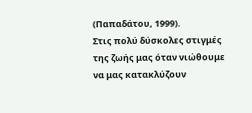(Παπαδάτου, 1999).
Στις πολύ δύσκολες στιγμές της ζωής μας όταν νιώθουμε να μας κατακλύζουν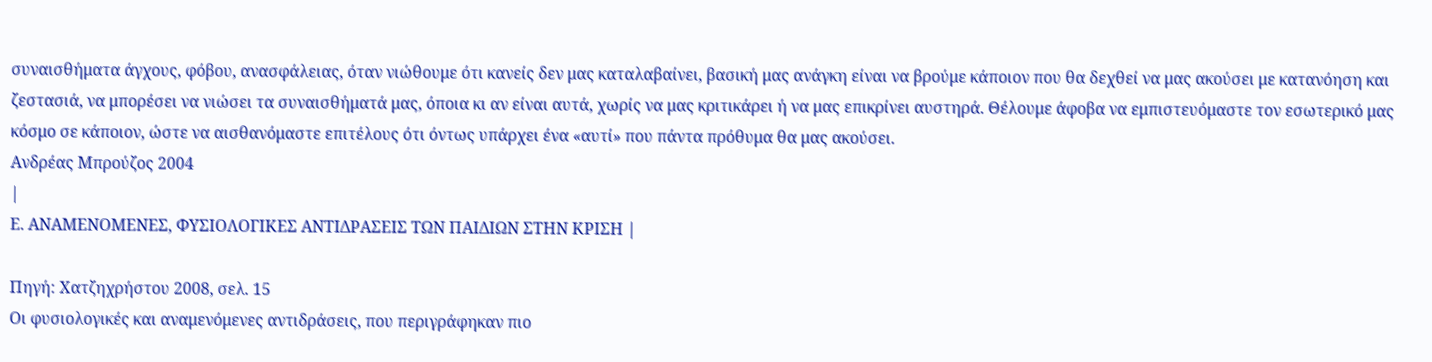συναισθήματα άγχους, φόβου, ανασφάλειας, όταν νιώθουμε ότι κανείς δεν μας καταλαβαίνει, βασική μας ανάγκη είναι να βρούμε κάποιον που θα δεχθεί να μας ακούσει με κατανόηση και ζεστασιά, να μπορέσει να νιώσει τα συναισθήματά μας, όποια κι αν είναι αυτά, χωρίς να μας κριτικάρει ή να μας επικρίνει αυστηρά. Θέλουμε άφοβα να εμπιστευόμαστε τον εσωτερικό μας κόσμο σε κάποιον, ώστε να αισθανόμαστε επιτέλους ότι όντως υπάρχει ένα «αυτί» που πάντα πρόθυμα θα μας ακούσει.
Ανδρέας Μπρούζος 2004
|
Ε. ΑΝΑΜΕΝΟΜΕΝΕΣ, ΦΥΣΙΟΛΟΓΙΚΕΣ ΑΝΤΙΔΡΑΣΕΙΣ ΤΩΝ ΠΑΙΔΙΩΝ ΣΤΗΝ ΚΡΙΣΗ |

Πηγή: Χατζηχρήστου 2008, σελ. 15
Οι φυσιολογικές και αναμενόμενες αντιδράσεις, που περιγράφηκαν πιο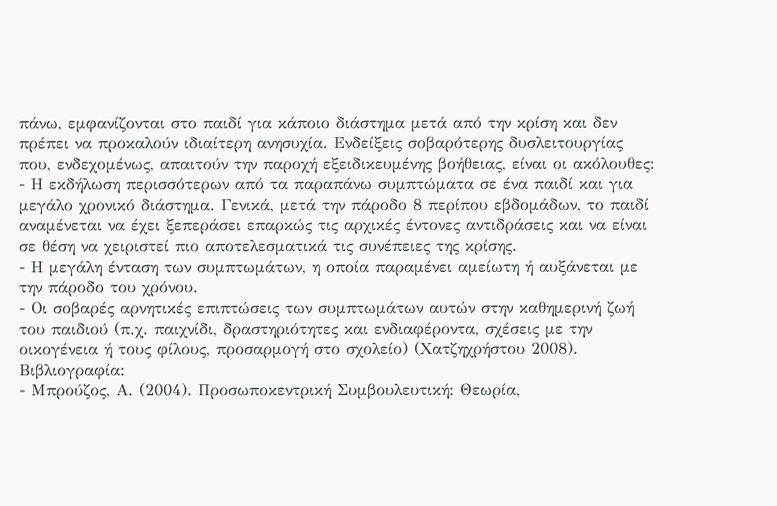πάνω, εμφανίζονται στο παιδί για κάποιο διάστημα μετά από την κρίση και δεν πρέπει να προκαλούν ιδιαίτερη ανησυχία. Ενδείξεις σοβαρότερης δυσλειτουργίας που, ενδεχομένως, απαιτούν την παροχή εξειδικευμένης βοήθειας, είναι οι ακόλουθες:
- Η εκδήλωση περισσότερων από τα παραπάνω συμπτώματα σε ένα παιδί και για μεγάλο χρονικό διάστημα. Γενικά, μετά την πάροδο 8 περίπου εβδομάδων, το παιδί αναμένεται να έχει ξεπεράσει επαρκώς τις αρχικές έντονες αντιδράσεις και να είναι σε θέση να χειριστεί πιο αποτελεσματικά τις συνέπειες της κρίσης.
- Η μεγάλη ένταση των συμπτωμάτων, η οποία παραμένει αμείωτη ή αυξάνεται με την πάροδο του χρόνου.
- Οι σοβαρές αρνητικές επιπτώσεις των συμπτωμάτων αυτών στην καθημερινή ζωή του παιδιού (π.χ. παιχνίδι, δραστηριότητες και ενδιαφέροντα, σχέσεις με την οικογένεια ή τους φίλους, προσαρμογή στο σχολείο) (Χατζηχρήστου 2008).
Βιβλιογραφία:
- Μπρούζος, Α. (2004). Προσωποκεντρική Συμβουλευτική: Θεωρία,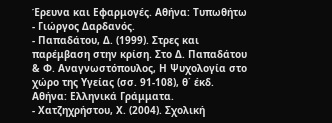Έρευνα και Εφαρμογές. Αθήνα: Τυπωθήτω - Γιώργος Δαρδανός.
- Παπαδάτου, Δ. (1999). Στρες και παρέμβαση στην κρίση. Στο Δ. Παπαδάτου & Φ. Αναγνωστόπουλος, Η Ψυχολογία στο χώρο της Υγείας (σσ. 91-108), θ΄ έκδ. Αθήνα: Ελληνικά Γράμματα.
- Χατζηχρήστου, Χ. (2004). Σχολική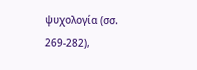ψυχολογία (σσ. 269-282),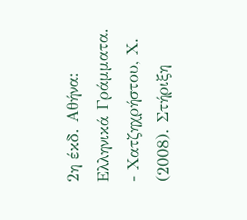2η έκδ. Αθήνα: Ελληνικά Γράμματα.
- Χατζηχρήστου, Χ. (2008). Στήριξη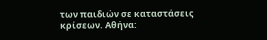των παιδιών σε καταστάσεις κρίσεων. Αθήνα: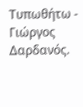Τυπωθήτω - Γιώργος Δαρδανός.